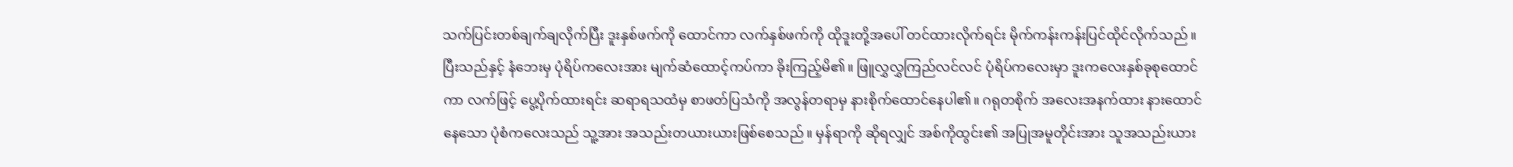သက်ပြင်းတစ်ချက်ချလိုက်ပြီး ဒူးနှစ်ဖက်ကို ထောင်ကာ လက်နှစ်ဖက်ကို ထိုဒူးတို့အပေါ် တင်ထားလိုက်ရင်း မိုက်ကန်းကန်းပြင်ထိုင်လိုက်သည်။ ပြီးသည်နှင့် နံဘေးမှ ပုံရိပ်ကလေးအား မျက်ဆံထောင့်ကပ်ကာ ခိုးကြည့်မိ၏။ ဖြူလွှလွှကြည်လင်လင် ပုံရိပ်ကလေးမှာ ဒူးကလေးနှစ်ခုစုထောင်ကာ လက်ဖြင့် ပွေ့ပိုက်ထားရင်း ဆရာရသထံမှ စာဖတ်ပြသံကို အလွန်တရာမှ နားစိုက်ထောင်နေပါ၏။ ဂရုတစိုက် အလေးအနက်ထား နားထောင်နေသော ပုံစံကလေးသည် သူ့အား အသည်းတယားယားဖြစ်စေသည်။ မှန်ရာကို ဆိုရလျှင် အစ်ကိုထွင်း၏ အပြုအမူတိုင်းအား သူအသည်းယား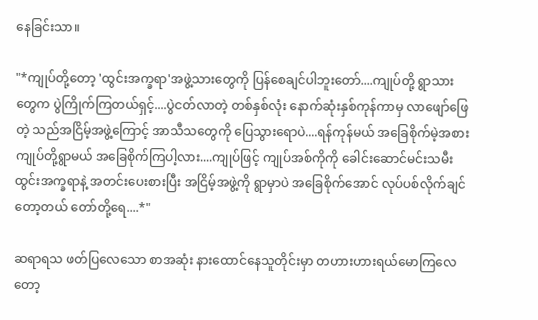နေခြင်းသာ။

"*ကျုပ်တို့တော့ 'ထွင်းအက္ခရာ'အဖွဲ့သားတွေကို ပြန်စေချင်ပါဘူးတော်....ကျုပ်တို့ ရွာသားတွေက ပွဲကြိုက်ကြတယ်ရှင့်....ပွဲငတ်လာတဲ့ တစ်နှစ်လုံး နောက်ဆုံးနှစ်ကုန်ကာမှ လာဖျော်ဖြေတဲ့ သည်အငြိမ့်အဖွဲ့ကြောင့် အာသီသတွေကို ပြေသွားရောပဲ....ရန်ကုန်မယ် အခြေစိုက်မဲ့အစား ကျုပ်တို့ရွာမယ် အခြေစိုက်ကြပါ့လား....ကျုပ်ဖြင့် ကျုပ်အစ်ကိုကို ခေါင်းဆောင်မင်းသမီး ထွင်းအက္ခရာနဲ့ အတင်းပေးစားပြီး အငြိမ့်အဖွဲ့ကို ရွာမှာပဲ အခြေစိုက်အောင် လုပ်ပစ်လိုက်ချင်တော့တယ် တော်တို့ရေ....*"

ဆရာရသ ဖတ်ပြလေသော စာအဆုံး နားထောင်နေသူတိုင်းမှာ တဟားဟားရယ်မောကြလေတော့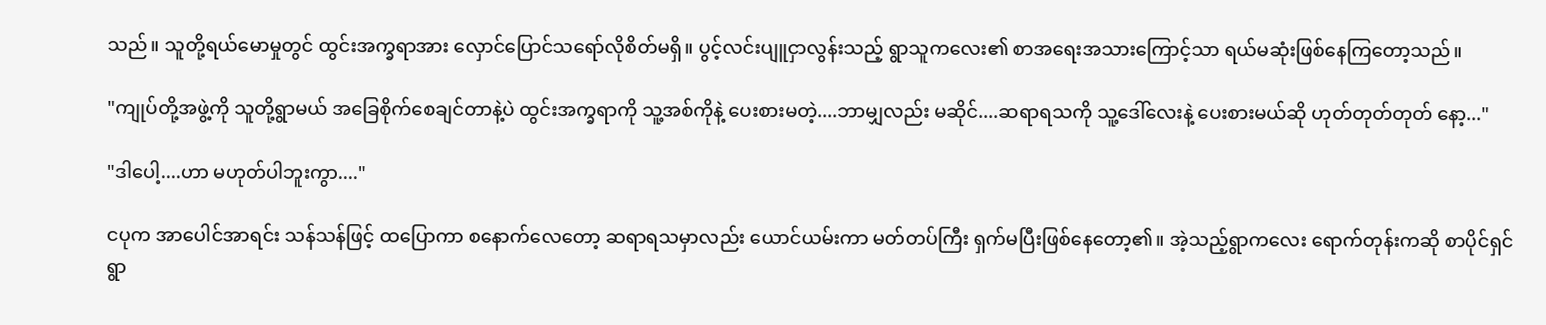သည်။ သူတို့ရယ်မောမှုတွင် ထွင်းအက္ခရာအား လှောင်ပြောင်သရော်လိုစိတ်မရှိ။ ပွင့်လင်းပျူငှာလွန်းသည့် ရွာသူကလေး၏ စာအရေးအသားကြောင့်သာ ရယ်မဆုံးဖြစ်နေကြတော့သည်။

"ကျုပ်တို့အဖွဲ့ကို သူတို့ရွာမယ် အခြေစိုက်စေချင်တာနဲ့ပဲ ထွင်းအက္ခရာကို သူ့အစ်ကိုနဲ့ ပေးစားမတဲ့....ဘာမျှလည်း မဆိုင်....ဆရာရသကို သူ့ဒေါ်လေးနဲ့ ပေးစားမယ်ဆို ဟုတ်တုတ်တုတ် နော့..."

"ဒါပေါ့....ဟာ မဟုတ်ပါဘူးကွာ...."

ငပုက အာပေါင်အာရင်း သန်သန်ဖြင့် ထပြောကာ စနောက်လေတော့ ဆရာရသမှာလည်း ယောင်ယမ်းကာ မတ်တပ်ကြီး ရှက်မပြီးဖြစ်နေတော့၏။ အဲ့သည့်ရွာကလေး ရောက်တုန်းကဆို စာပိုင်ရှင် ရွာ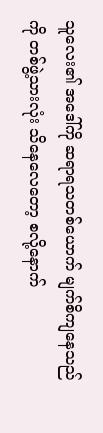သူလေး၏ အဒေါ်ကို ဆရာရသတစ်ယောက် မျက်စိကျနေသည်ကို တစ်ဖွဲ့သားလုံး သိနေလေတော့ စလို့နောက်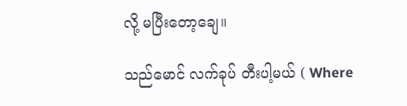လို့ မပြီးတော့ချေ။

သည်မောင် လက်ခုပ် တီးပါ့မယ် ( Where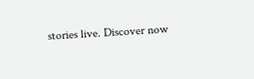stories live. Discover now